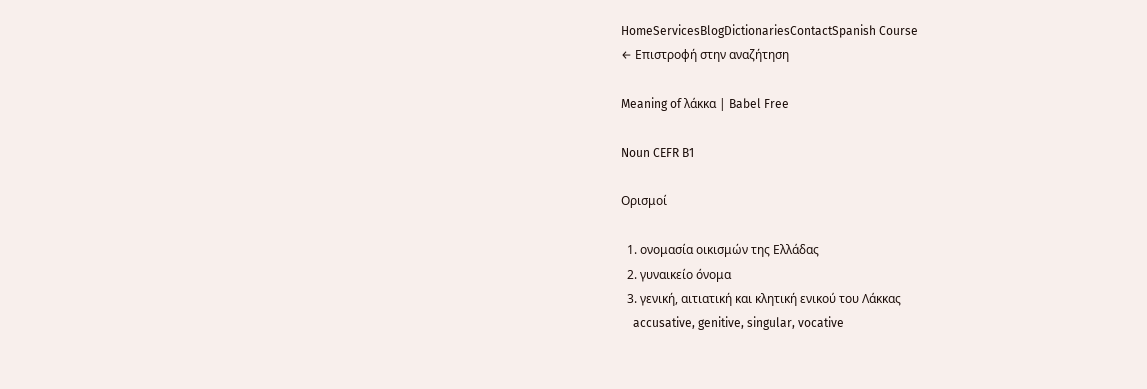HomeServicesBlogDictionariesContactSpanish Course
← Επιστροφή στην αναζήτηση

Meaning of λάκκα | Babel Free

Noun CEFR B1

Ορισμοί

  1. ονομασία οικισμών της Ελλάδας
  2. γυναικείο όνομα
  3. γενική, αιτιατική και κλητική ενικού του Λάκκας
    accusative, genitive, singular, vocative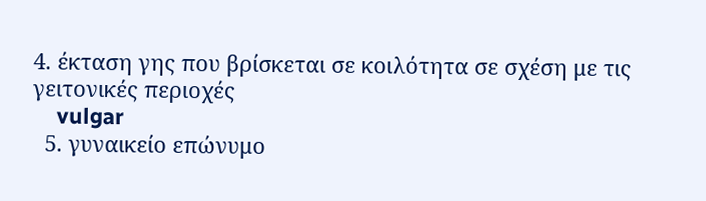4. έκταση γης που βρίσκεται σε κοιλότητα σε σχέση με τις γειτονικές περιοχές
    vulgar
  5. γυναικείο επώνυμο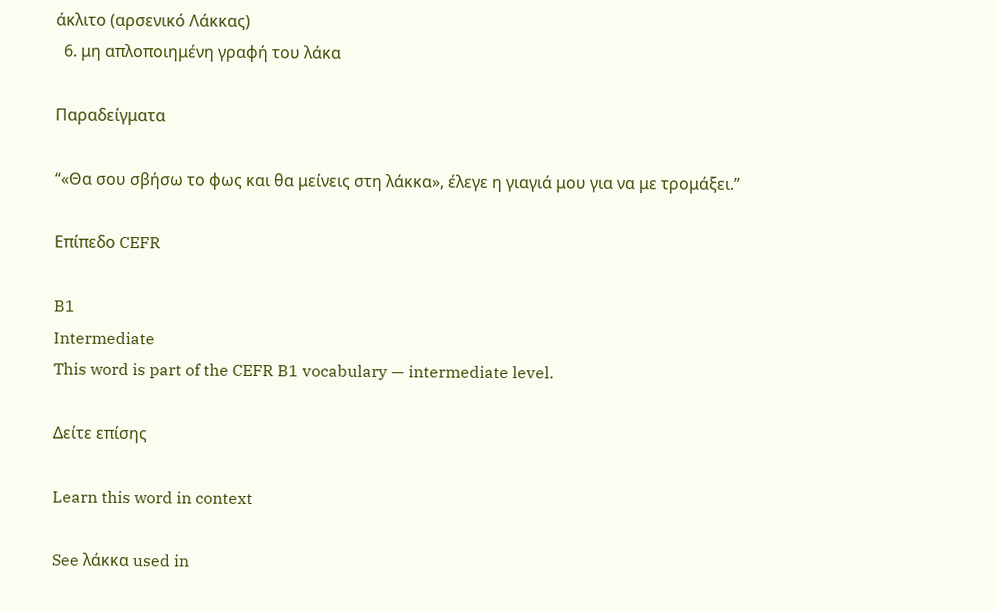άκλιτο (αρσενικό Λάκκας)
  6. μη απλοποιημένη γραφή του λάκα

Παραδείγματα

“«Θα σου σβήσω το φως και θα μείνεις στη λάκκα», έλεγε η γιαγιά μου για να με τρομάξει.”

Επίπεδο CEFR

B1
Intermediate
This word is part of the CEFR B1 vocabulary — intermediate level.

Δείτε επίσης

Learn this word in context

See λάκκα used in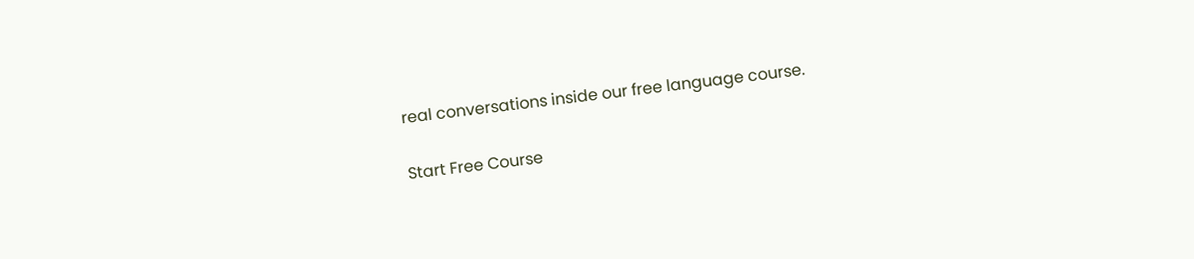real conversations inside our free language course.

Start Free Course